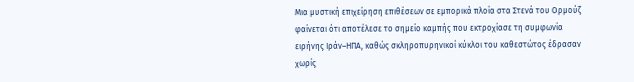Μια μυστική επιχείρηση επιθέσεων σε εμπορικά πλοία στα Στενά του Ορμούζ φαίνεται ότι αποτέλεσε το σημείο καμπής που εκτροχίασε τη συμφωνία ειρήνης Ιράν–ΗΠΑ, καθώς σκληροπυρηνικοί κύκλοι του καθεστώτος έδρασαν χωρίς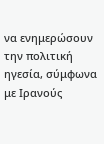να ενημερώσουν την πολιτική ηγεσία, σύμφωνα με Ιρανούς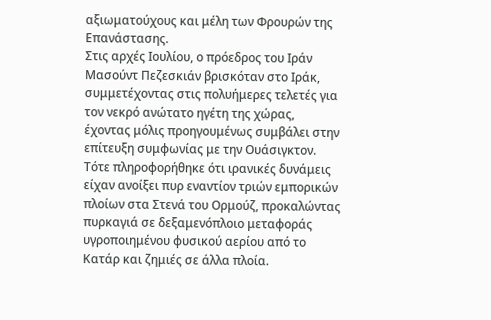αξιωματούχους και μέλη των Φρουρών της Επανάστασης.
Στις αρχές Ιουλίου, ο πρόεδρος του Ιράν Μασούντ Πεζεσκιάν βρισκόταν στο Ιράκ, συμμετέχοντας στις πολυήμερες τελετές για τον νεκρό ανώτατο ηγέτη της χώρας, έχοντας μόλις προηγουμένως συμβάλει στην επίτευξη συμφωνίας με την Ουάσιγκτον. Τότε πληροφορήθηκε ότι ιρανικές δυνάμεις είχαν ανοίξει πυρ εναντίον τριών εμπορικών πλοίων στα Στενά του Ορμούζ, προκαλώντας πυρκαγιά σε δεξαμενόπλοιο μεταφοράς υγροποιημένου φυσικού αερίου από το Κατάρ και ζημιές σε άλλα πλοία.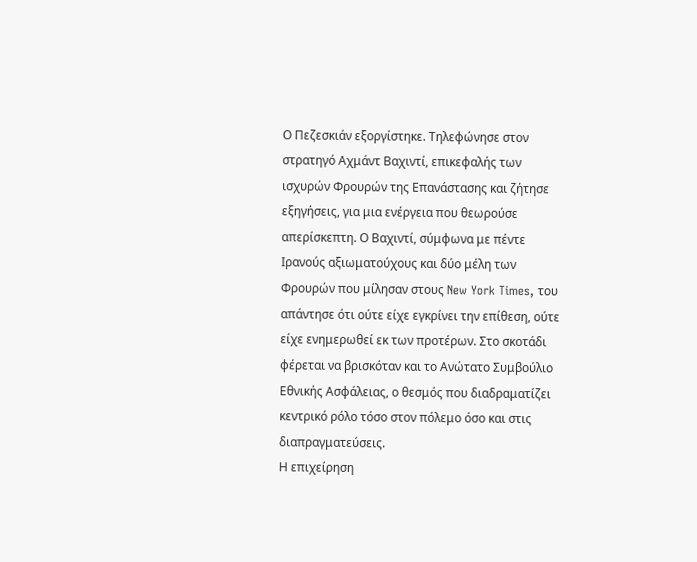Ο Πεζεσκιάν εξοργίστηκε. Τηλεφώνησε στον στρατηγό Αχμάντ Βαχιντί, επικεφαλής των ισχυρών Φρουρών της Επανάστασης και ζήτησε εξηγήσεις, για μια ενέργεια που θεωρούσε απερίσκεπτη. Ο Βαχιντί, σύμφωνα με πέντε Ιρανούς αξιωματούχους και δύο μέλη των Φρουρών που μίλησαν στους New York Times, του απάντησε ότι ούτε είχε εγκρίνει την επίθεση, ούτε είχε ενημερωθεί εκ των προτέρων. Στο σκοτάδι φέρεται να βρισκόταν και το Ανώτατο Συμβούλιο Εθνικής Ασφάλειας, ο θεσμός που διαδραματίζει κεντρικό ρόλο τόσο στον πόλεμο όσο και στις διαπραγματεύσεις.
Η επιχείρηση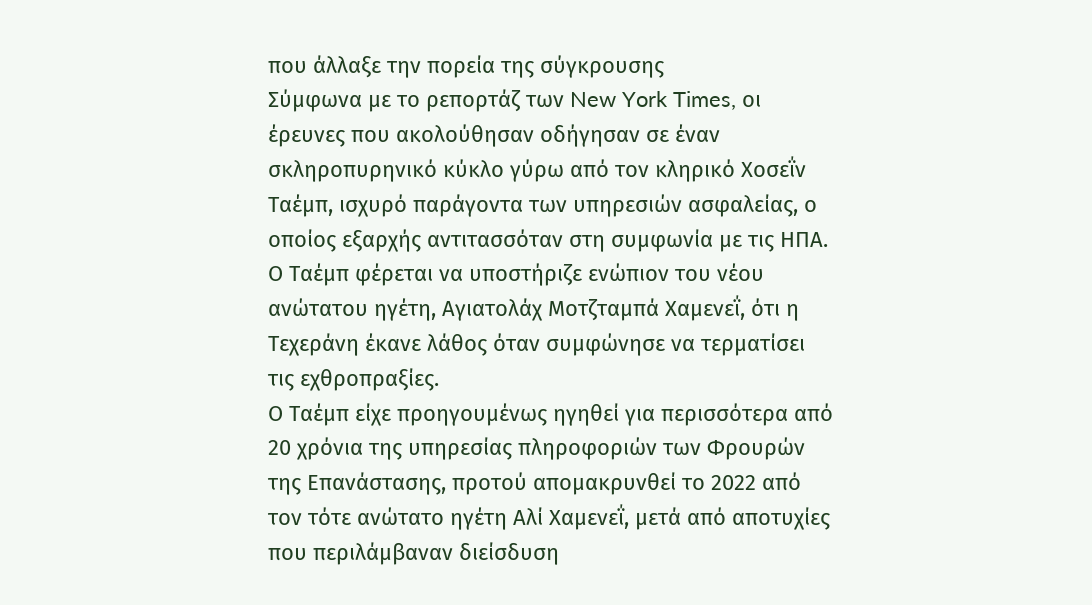που άλλαξε την πορεία της σύγκρουσης
Σύμφωνα με το ρεπορτάζ των New York Times, οι έρευνες που ακολούθησαν οδήγησαν σε έναν σκληροπυρηνικό κύκλο γύρω από τον κληρικό Χοσεΐν Ταέμπ, ισχυρό παράγοντα των υπηρεσιών ασφαλείας, ο οποίος εξαρχής αντιτασσόταν στη συμφωνία με τις ΗΠΑ. Ο Ταέμπ φέρεται να υποστήριζε ενώπιον του νέου ανώτατου ηγέτη, Αγιατολάχ Μοτζταμπά Χαμενεΐ, ότι η Τεχεράνη έκανε λάθος όταν συμφώνησε να τερματίσει τις εχθροπραξίες.
Ο Ταέμπ είχε προηγουμένως ηγηθεί για περισσότερα από 20 χρόνια της υπηρεσίας πληροφοριών των Φρουρών της Επανάστασης, προτού απομακρυνθεί το 2022 από τον τότε ανώτατο ηγέτη Αλί Χαμενεΐ, μετά από αποτυχίες που περιλάμβαναν διείσδυση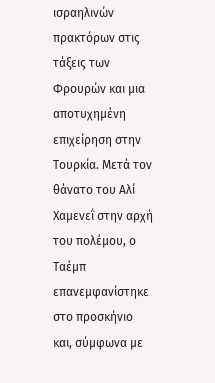ισραηλινών πρακτόρων στις τάξεις των Φρουρών και μια αποτυχημένη επιχείρηση στην Τουρκία. Μετά τον θάνατο του Αλί Χαμενεΐ στην αρχή του πολέμου, ο Ταέμπ επανεμφανίστηκε στο προσκήνιο και, σύμφωνα με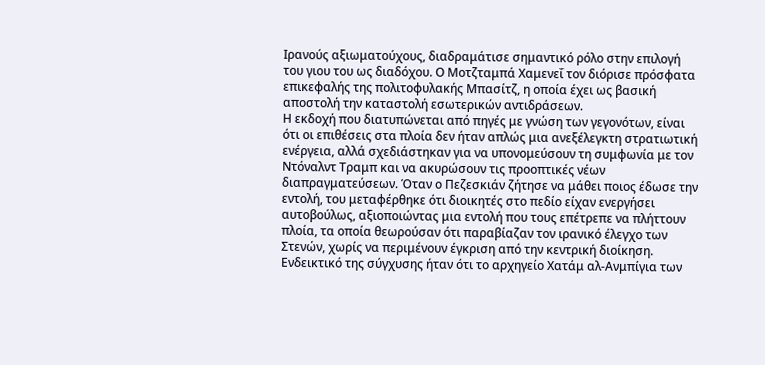Ιρανούς αξιωματούχους, διαδραμάτισε σημαντικό ρόλο στην επιλογή του γιου του ως διαδόχου. Ο Μοτζταμπά Χαμενεΐ τον διόρισε πρόσφατα επικεφαλής της πολιτοφυλακής Μπασίτζ, η οποία έχει ως βασική αποστολή την καταστολή εσωτερικών αντιδράσεων.
Η εκδοχή που διατυπώνεται από πηγές με γνώση των γεγονότων, είναι ότι οι επιθέσεις στα πλοία δεν ήταν απλώς μια ανεξέλεγκτη στρατιωτική ενέργεια, αλλά σχεδιάστηκαν για να υπονομεύσουν τη συμφωνία με τον Ντόναλντ Τραμπ και να ακυρώσουν τις προοπτικές νέων διαπραγματεύσεων. Όταν ο Πεζεσκιάν ζήτησε να μάθει ποιος έδωσε την εντολή, του μεταφέρθηκε ότι διοικητές στο πεδίο είχαν ενεργήσει αυτοβούλως, αξιοποιώντας μια εντολή που τους επέτρεπε να πλήττουν πλοία, τα οποία θεωρούσαν ότι παραβίαζαν τον ιρανικό έλεγχο των Στενών, χωρίς να περιμένουν έγκριση από την κεντρική διοίκηση.
Ενδεικτικό της σύγχυσης ήταν ότι το αρχηγείο Χατάμ αλ-Ανμπίγια των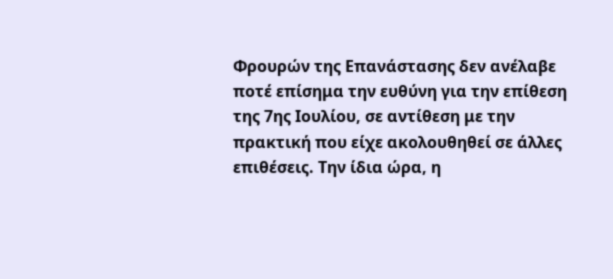Φρουρών της Επανάστασης δεν ανέλαβε ποτέ επίσημα την ευθύνη για την επίθεση της 7ης Ιουλίου, σε αντίθεση με την πρακτική που είχε ακολουθηθεί σε άλλες επιθέσεις. Την ίδια ώρα, η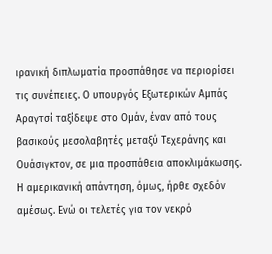ιρανική διπλωματία προσπάθησε να περιορίσει τις συνέπειες. Ο υπουργός Εξωτερικών Αμπάς Αραγτσί ταξίδεψε στο Ομάν, έναν από τους βασικούς μεσολαβητές μεταξύ Τεχεράνης και Ουάσιγκτον, σε μια προσπάθεια αποκλιμάκωσης.
Η αμερικανική απάντηση, όμως, ήρθε σχεδόν αμέσως. Ενώ οι τελετές για τον νεκρό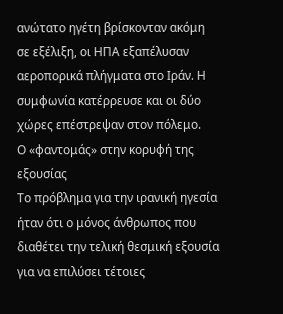ανώτατο ηγέτη βρίσκονταν ακόμη σε εξέλιξη, οι ΗΠΑ εξαπέλυσαν αεροπορικά πλήγματα στο Ιράν. Η συμφωνία κατέρρευσε και οι δύο χώρες επέστρεψαν στον πόλεμο.
Ο «φαντομάς» στην κορυφή της εξουσίας
Το πρόβλημα για την ιρανική ηγεσία ήταν ότι ο μόνος άνθρωπος που διαθέτει την τελική θεσμική εξουσία για να επιλύσει τέτοιες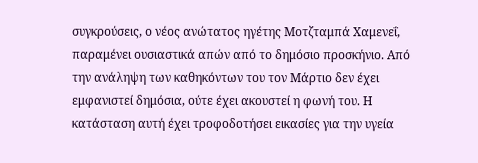συγκρούσεις, ο νέος ανώτατος ηγέτης Μοτζταμπά Χαμενεΐ, παραμένει ουσιαστικά απών από το δημόσιο προσκήνιο. Από την ανάληψη των καθηκόντων του τον Μάρτιο δεν έχει εμφανιστεί δημόσια, ούτε έχει ακουστεί η φωνή του. Η κατάσταση αυτή έχει τροφοδοτήσει εικασίες για την υγεία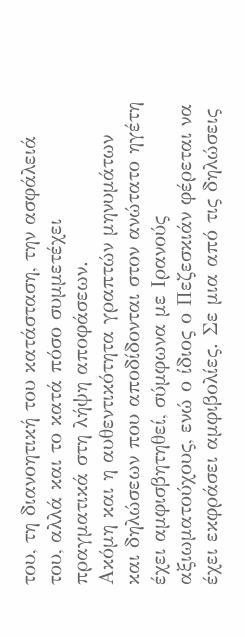του, τη διανοητική του κατάσταση, την ασφάλειά του, αλλά και το κατά πόσο συμμετέχει πραγματικά στη λήψη αποφάσεων.
Ακόμη και η αυθεντικότητα γραπτών μηνυμάτων και δηλώσεων που αποδίδονται στον ανώτατο ηγέτη έχει αμφισβητηθεί, σύμφωνα με Ιρανούς αξιωματούχους, ενώ ο ίδιος ο Πεζεσκιάν φέρεται να έχει εκφράσει αμφιβολίες. Σε μια από τις δηλώσεις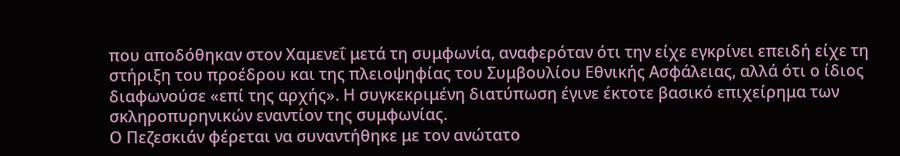που αποδόθηκαν στον Χαμενεΐ μετά τη συμφωνία, αναφερόταν ότι την είχε εγκρίνει επειδή είχε τη στήριξη του προέδρου και της πλειοψηφίας του Συμβουλίου Εθνικής Ασφάλειας, αλλά ότι ο ίδιος διαφωνούσε «επί της αρχής». Η συγκεκριμένη διατύπωση έγινε έκτοτε βασικό επιχείρημα των σκληροπυρηνικών εναντίον της συμφωνίας.
Ο Πεζεσκιάν φέρεται να συναντήθηκε με τον ανώτατο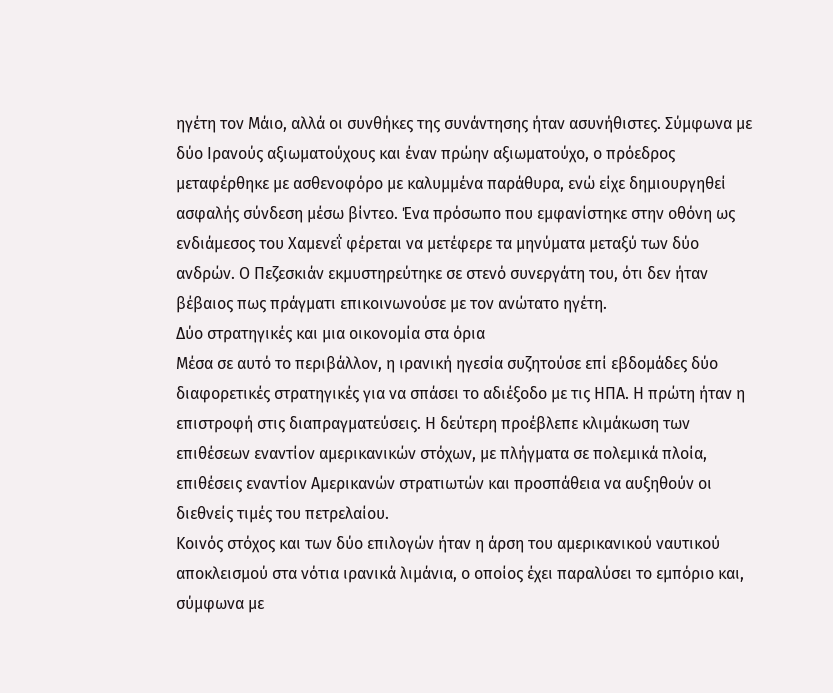ηγέτη τον Μάιο, αλλά οι συνθήκες της συνάντησης ήταν ασυνήθιστες. Σύμφωνα με δύο Ιρανούς αξιωματούχους και έναν πρώην αξιωματούχο, ο πρόεδρος μεταφέρθηκε με ασθενοφόρο με καλυμμένα παράθυρα, ενώ είχε δημιουργηθεί ασφαλής σύνδεση μέσω βίντεο. Ένα πρόσωπο που εμφανίστηκε στην οθόνη ως ενδιάμεσος του Χαμενεΐ φέρεται να μετέφερε τα μηνύματα μεταξύ των δύο ανδρών. Ο Πεζεσκιάν εκμυστηρεύτηκε σε στενό συνεργάτη του, ότι δεν ήταν βέβαιος πως πράγματι επικοινωνούσε με τον ανώτατο ηγέτη.
Δύο στρατηγικές και μια οικονομία στα όρια
Μέσα σε αυτό το περιβάλλον, η ιρανική ηγεσία συζητούσε επί εβδομάδες δύο διαφορετικές στρατηγικές για να σπάσει το αδιέξοδο με τις ΗΠΑ. Η πρώτη ήταν η επιστροφή στις διαπραγματεύσεις. Η δεύτερη προέβλεπε κλιμάκωση των επιθέσεων εναντίον αμερικανικών στόχων, με πλήγματα σε πολεμικά πλοία, επιθέσεις εναντίον Αμερικανών στρατιωτών και προσπάθεια να αυξηθούν οι διεθνείς τιμές του πετρελαίου.
Κοινός στόχος και των δύο επιλογών ήταν η άρση του αμερικανικού ναυτικού αποκλεισμού στα νότια ιρανικά λιμάνια, ο οποίος έχει παραλύσει το εμπόριο και, σύμφωνα με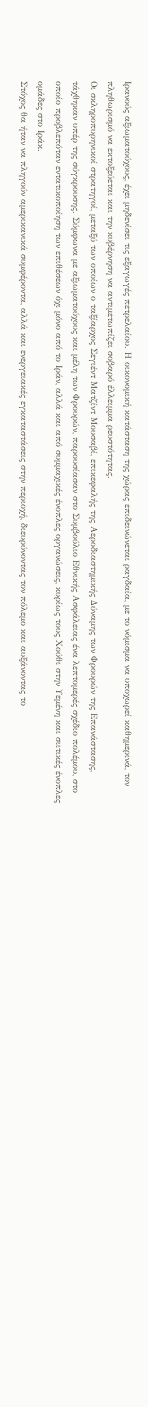Ιρανούς αξιωματούχους, έχει μηδενίσει τις εξαγωγές πετρελαίου. Η οικονομική κατάσταση της χώρας επιδεινώνεται ραγδαία, με το νόμισμα να υποχωρεί καθημερινά, τον πληθωρισμό να εκτοξεύεται και την κυβέρνηση να αντιμετωπίζει σοβαρό έλλειμμα ρευστότητας.
Οι σκληροπυρηνικοί στρατηγοί, μεταξύ των οποίων ο ταξίαρχος Σεγιέντ Ματζίντ Μουσαβί, επικεφαλής της Αεροδιαστημικής Δύναμης των Φρουρών της Επανάστασης, τάχθηκαν υπέρ της σύγκρουσης. Σύμφωνα με αξιωματούχους και μέλη των Φρουρών, παρουσίασαν στο Συμβούλιο Εθνικής Ασφάλειας ένα λεπτομερές σχέδιο πολέμου, στο οποίο προβλεπόταν εντατικοποίηση των επιθέσεων όχι μόνο από το Ιράν, αλλά και από συμμαχικές ένοπλες οργανώσεις, κυρίως τους Χούθι στην Υεμένη και σιιτικές ένοπλες ομάδες στο Ιράκ.
Στόχος θα ήταν να πληγούν αμερικανικά συμφέροντα, αλλά και ενεργειακές εγκαταστάσεις στην περιοχή, διευρύνοντας τον πόλεμο και αυξάνοντας το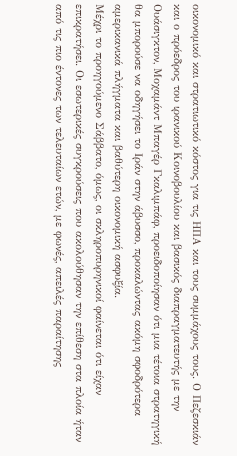οικονομικό και στρατιωτικό κόστος για τις ΗΠΑ και τους συμμάχους τους. Ο Πεζεσκιάν και ο πρόεδρος του ιρανικού Κοινοβουλίου και βασικός διαπραγματευτής με την Ουάσιγκτον, Μοχαμάντ Μπαγέρ Γκαλιμπάφ, προειδοποίησαν ότι μια τέτοια στρατηγική θα μπορούσε να οδηγήσει το Ιράν στην άβυσσο, προκαλώντας ακόμη σφοδρότερα αμερικανικά πλήγματα και βαθύτερη οικονομική ασφυξία.
Μέχρι το προηγούμενο Σάββατο, όμως, οι σκληροπυρηνικοί φαίνεται ότι είχαν επικρατήσει. Οι εσωτερικές συγκρούσεις που ακολούθησαν την επίθεση στα πλοία ήταν από τις πιο έντονες των τελευταίων ετών, με φωνές, απειλές παραίτησης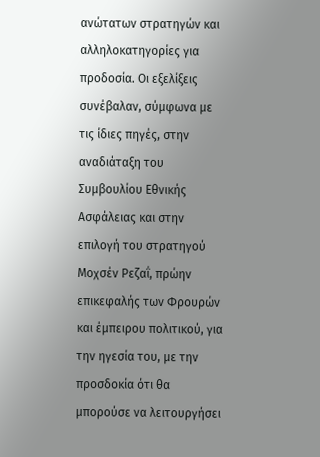ανώτατων στρατηγών και αλληλοκατηγορίες για προδοσία. Οι εξελίξεις συνέβαλαν, σύμφωνα με τις ίδιες πηγές, στην αναδιάταξη του Συμβουλίου Εθνικής Ασφάλειας και στην επιλογή του στρατηγού Μοχσέν Ρεζαΐ, πρώην επικεφαλής των Φρουρών και έμπειρου πολιτικού, για την ηγεσία του, με την προσδοκία ότι θα μπορούσε να λειτουργήσει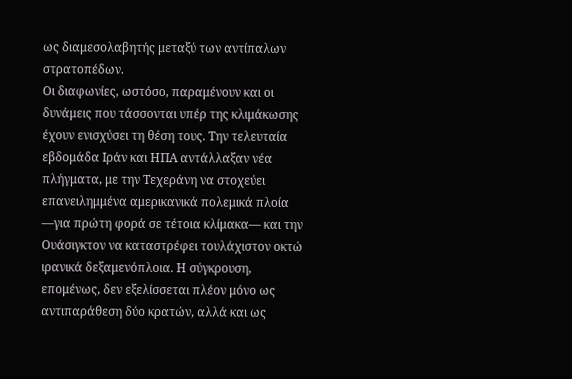ως διαμεσολαβητής μεταξύ των αντίπαλων στρατοπέδων.
Οι διαφωνίες, ωστόσο, παραμένουν και οι δυνάμεις που τάσσονται υπέρ της κλιμάκωσης έχουν ενισχύσει τη θέση τους. Την τελευταία εβδομάδα Ιράν και ΗΠΑ αντάλλαξαν νέα πλήγματα, με την Τεχεράνη να στοχεύει επανειλημμένα αμερικανικά πολεμικά πλοία —για πρώτη φορά σε τέτοια κλίμακα— και την Ουάσιγκτον να καταστρέφει τουλάχιστον οκτώ ιρανικά δεξαμενόπλοια. Η σύγκρουση, επομένως, δεν εξελίσσεται πλέον μόνο ως αντιπαράθεση δύο κρατών, αλλά και ως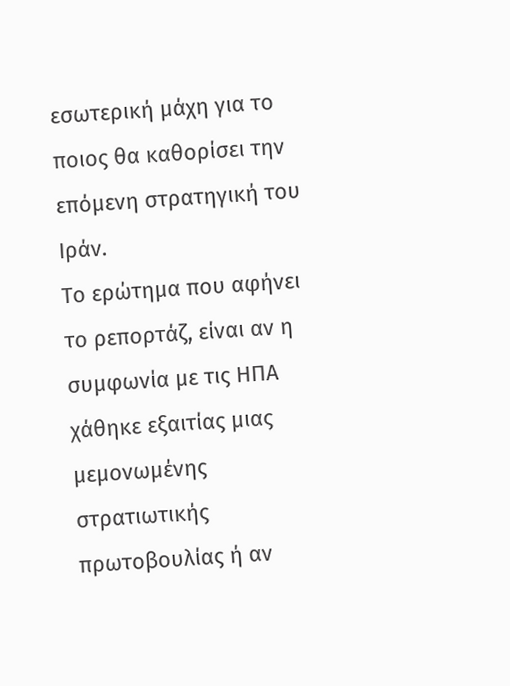εσωτερική μάχη για το ποιος θα καθορίσει την επόμενη στρατηγική του Ιράν.
Το ερώτημα που αφήνει το ρεπορτάζ, είναι αν η συμφωνία με τις ΗΠΑ χάθηκε εξαιτίας μιας μεμονωμένης στρατιωτικής πρωτοβουλίας ή αν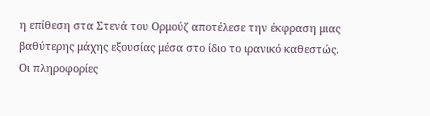η επίθεση στα Στενά του Ορμούζ αποτέλεσε την έκφραση μιας βαθύτερης μάχης εξουσίας μέσα στο ίδιο το ιρανικό καθεστώς. Οι πληροφορίες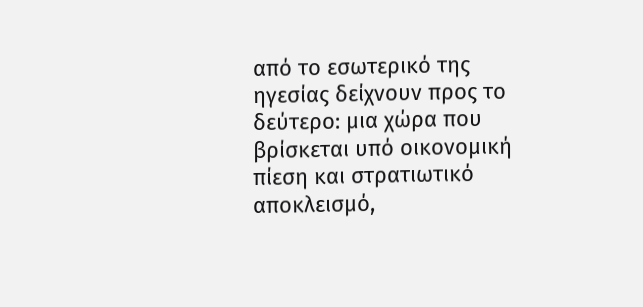από το εσωτερικό της ηγεσίας δείχνουν προς το δεύτερο: μια χώρα που βρίσκεται υπό οικονομική πίεση και στρατιωτικό αποκλεισμό,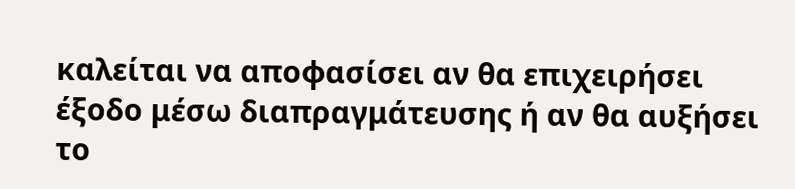καλείται να αποφασίσει αν θα επιχειρήσει έξοδο μέσω διαπραγμάτευσης ή αν θα αυξήσει το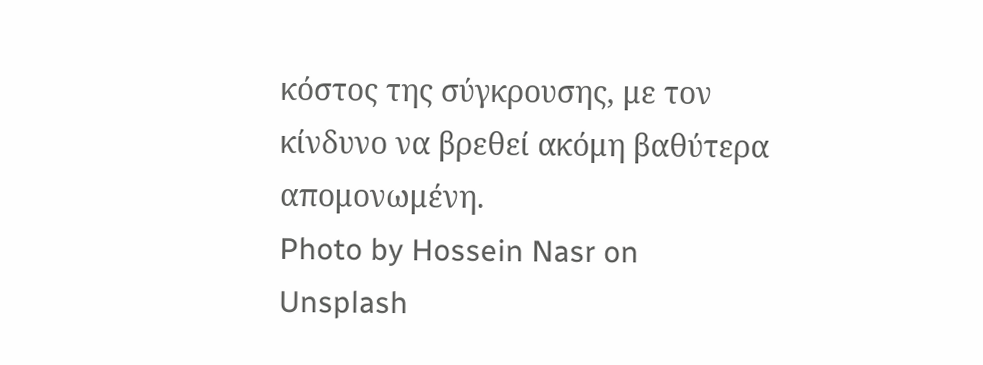κόστος της σύγκρουσης, με τον κίνδυνο να βρεθεί ακόμη βαθύτερα απομονωμένη.
Photo by Hossein Nasr on Unsplash